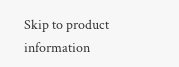Skip to product information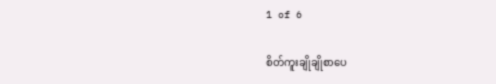1 of 6

စိတ်ကူးချိုချိုစာပေ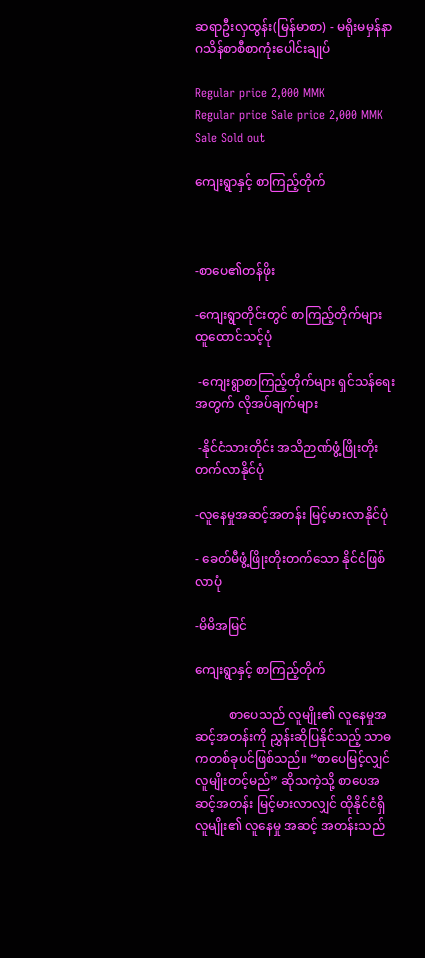ဆရာဦးလှထွန်း(မြန်မာစာ) - မရိုးမမှန်နာဂသိန်စာစီစာကုံးပေါင်းချုပ်

Regular price 2,000 MMK
Regular price Sale price 2,000 MMK
Sale Sold out

ကျေးရွာနှင့် စာကြည့်တိုက်



-စာပေ၏တန်ဖိုး

-ကျေးရွာတိုင်းတွင် စာကြည့်တိုက်များ ထူထောင်သင့်ပုံ

 -ကျေးရွာစာကြည့်တိုက်များ ရှင်သန်ရေးအတွက် လိုအပ်ချက်များ

 -နိုင်ငံသားတိုင်း အသိဉာဏ်ဖွံ့ဖြိုးတိုးတက်လာနိုင်ပုံ

-လူနေမှုအဆင့်အတန်း မြင့်မားလာနိုင်ပုံ

- ခေတ်မီဖွံ့ဖြိုးတိုးတက်သော နိုင်ငံဖြစ်လာပုံ

-မိမိအမြင်

ကျေးရွာနှင့် စာကြည့်တိုက်

           စာပေသည် လူမျိုး၏ လူနေမှုအဆင့်အတန်းကို ညွှန်းဆိုပြနိုင်သည့် သာဓကတစ်ခုပင်ဖြစ်သည်။ “စာပေမြင့်လျှင် လူမျိုးတင့်မည်” ဆိုသကဲ့သို့ စာပေအဆင့်အတန်း မြင့်မားလာလျှင် ထိုနိုင်ငံရှိ လူမျိုး၏ လူနေမှု အဆင့် အတန်းသည်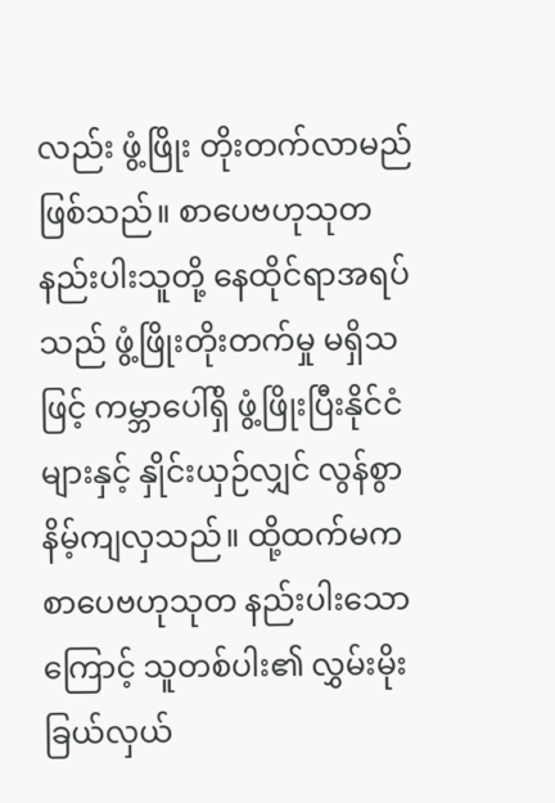လည်း ဖွံ့ဖြိုး တိုးတက်လာမည် ဖြစ်သည်။ စာပေဗဟုသုတ နည်းပါးသူတို့ နေထိုင်ရာအရပ်သည် ဖွံ့ဖြိုးတိုးတက်မှု မရှိသဖြင့် ကမ္ဘာပေါ်ရှိ ဖွံ့ဖြိုးပြီးနိုင်ငံများနှင့် နှိုင်းယှဉ်လျှင် လွန်စွာနိမ့်ကျလှသည်။ ထို့ထက်မက စာပေဗဟုသုတ နည်းပါးသောကြောင့် သူတစ်ပါး၏ လွှမ်းမိုး ခြယ်လှယ်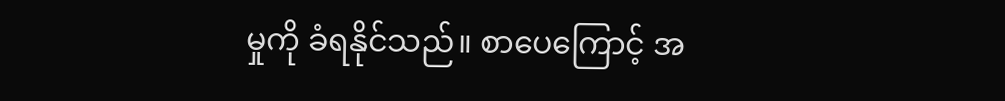မှုကို ခံရနိုင်သည်။ စာပေကြောင့် အ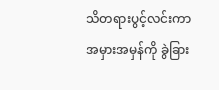သိတရားပွင့်လင်းကာ အမှားအမှန်ကို ခွဲခြား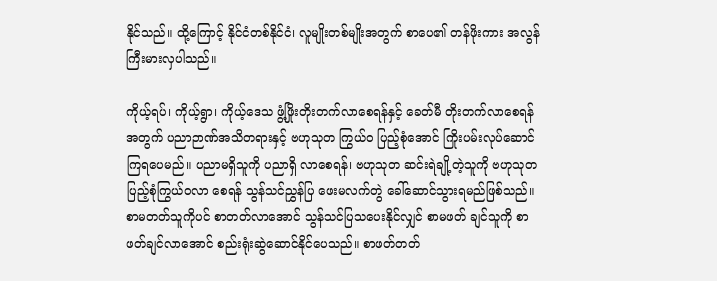နိုင်သည်။ ထို့ကြောင့် နိုင်ငံတစ်နိုင်ငံ၊ လူမျိုးတစ်မျိုးအတွက် စာပေ၏ တန်ဖိုးကား အလွန်ကြီးမားလှပါသည်။

ကိုယ့်ရပ်၊ ကိုယ့်ရွာ၊ ကိုယ့်ဒေသ ဖွံ့ဖြိုးတိုးတက်လာစေရန်နှင့် ခေတ်မီ တိုးတက်လာစေရန်အတွက် ပညာဉာဏ်အသိတရားနှင့် ဗဟုသုတ ကြွယ်ဝ ပြည့်စုံအောင် ကြိုးပမ်းလုပ်ဆောင်ကြရပေမည်။ ပညာမရှိသူကို ပညာရှိ လာစေရန်၊ ဗဟုသုတ ဆင်းရဲချို့တဲ့သူကို ဗဟုသုတ ပြည့်စုံကြွယ်ဝလာ စေရန် သွန်သင်ညွှန်ပြ ဖေးမလက်တွဲ ခေါ်ဆောင်သွားရမည်ဖြစ်သည်။ စာမတတ်သူကိုပင် စာတတ်လာအောင် သွန်သင်ပြသပေးနိုင်လျှင် စာမဖတ် ချင်သူကို စာဖတ်ချင်လာအောင် စည်းရုံးဆွဲဆောင်နိုင်ပေသည်။ စာဖတ်တတ်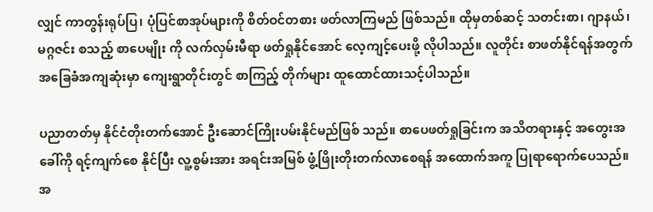လျှင် ကာတွန်းရုပ်ပြ၊ ပုံပြင်စာအုပ်များကို စိတ်ဝင်တစား ဖတ်လာကြမည် ဖြစ်သည်။ ထိုမှတစ်ဆင့် သတင်းစာ၊ ဂျာနယ်၊ မဂ္ဂဇင်း စသည့် စာပေမျိုး ကို လက်လှမ်းမီရာ ဖတ်ရှုနိုင်အောင် လေ့ကျင့်ပေးဖို့ လိုပါသည်။ လူတိုင်း စာဖတ်နိုင်ရန်အတွက် အခြေခံအကျဆုံးမှာ ကျေးရွာတိုင်းတွင် စာကြည့် တိုက်များ ထူထောင်ထားသင့်ပါသည်။

ပညာတတ်မှ နိုင်ငံတိုးတက်အောင် ဦးဆောင်ကြိုးပမ်းနိုင်မည်ဖြစ် သည်။ စာပေဖတ်ရှုခြင်းက အသိတရားနှင့် အတွေးအခေါ်ကို ရင့်ကျက်စေ နိုင်ပြီး လူ့စွမ်းအား အရင်းအမြစ် ဖွံ့ဖြိုးတိုးတက်လာစေရန် အထောက်အကူ ပြုရာရောက်ပေသည်။ အ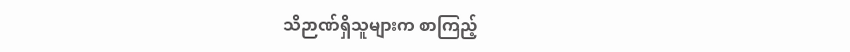သိဉာဏ်ရှိသူများက စာကြည့်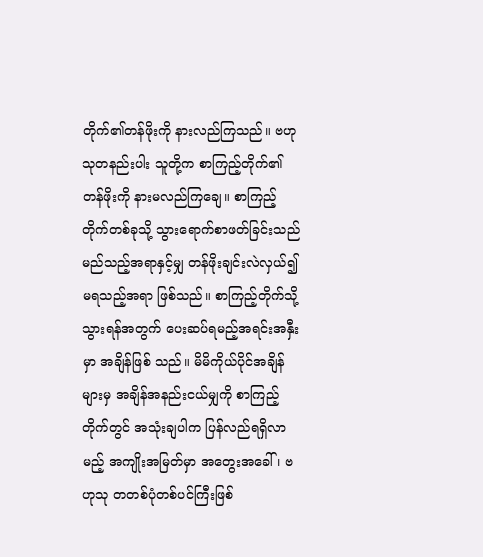တိုက်၏တန်ဖိုးကို နားလည်ကြသည်။ ဗဟုသုတနည်းပါး သူတို့က စာကြည့်တိုက်၏ တန်ဖိုးကို နားမလည်ကြချေ။ စာကြည့်တိုက်တစ်ခုသို့ သွားရောက်စာဖတ်ခြင်းသည် မည်သည့်အရာနှင့်မျှ တန်ဖိုးချင်းလဲလှယ်၍ မရသည့်အရာ ဖြစ်သည်။ စာကြည့်တိုက်သို့ သွားရန်အတွက် ပေးဆပ်ရမည့်အရင်းအနှီးမှာ အချိန်ဖြစ် သည်။ မိမိကိုယ်ပိုင်အချိန်များမှ အချိန်အနည်းငယ်မျှကို စာကြည့်တိုက်တွင် အသုံးချပါက ပြန်လည်ရရှိလာမည့် အကျိုးအမြတ်မှာ အတွေးအခေါ်၊ ဗဟုသု တတစ်ပုံတစ်ပင်ကြီးဖြစ်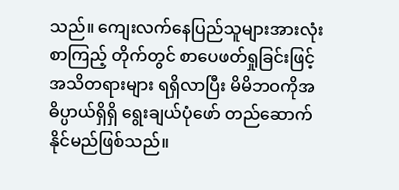သည်။ ကျေးလက်နေပြည်သူများအားလုံး စာကြည့် တိုက်တွင် စာပေဖတ်ရှုခြင်းဖြင့် အသိတရားများ ရရှိလာပြီး မိမိဘဝကိုအဓိပ္ပာယ်ရှိရှိ ရွေးချယ်ပုံဖော် တည်ဆောက်နိုင်မည်ဖြစ်သည်။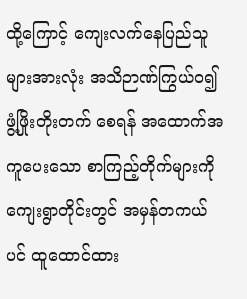ထို့ကြောင့် ကျေးလက်နေပြည်သူများအားလုံး အသိဉာဏ်ကြွယ်ဝ၍ ဖွံ့ဖြိုးတိုးတက် စေရန် အထောက်အကူပေးသော စာကြည့်တိုက်များကို ကျေးရွာတိုင်းတွင် အမှန်တကယ်ပင် ထူထောင်ထား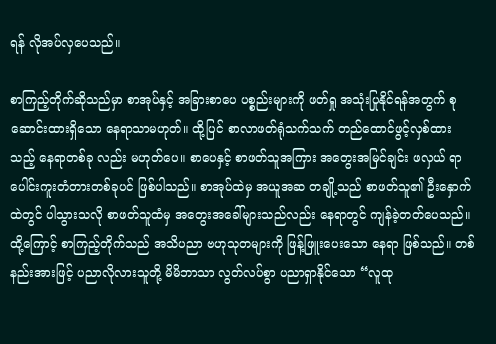ရန် လိုအပ်လှပေသည်။

စာကြည့်တိုက်ဆိုသည်မှာ စာအုပ်နှင့် အခြားစာပေ ပစ္စည်းများကို ဖတ်ရှု အသုံးပြုနိုင်ရန်အတွက် စုဆောင်းထားရှိသော နေရာသာမဟုတ်။ ထို့ပြင် စာလာဖတ်ရုံသက်သက် တည်ထောင်ဖွင့်လှစ်ထားသည့် နေရာတစ်ခု လည်း မဟုတ်ပေ။ စာပေနှင့် စာဖတ်သူအကြား အတွေးအမြင်ချင်း ဖလှယ် ရာ ပေါင်းကူးတံတားတစ်ခုပင် ဖြစ်ပါသည်။ စာအုပ်ထဲမှ အယူအဆ တချို့သည် စာဖတ်သူ၏ ဦးနှောက်ထဲတွင် ပါသွားသလို စာဖတ်သူထံမှ အတွေးအခေါ်များသည်လည်း နေရာတွင် ကျန်ခဲ့တတ်ပေသည်။ ထို့ကြောင့် စာကြည့်တိုက်သည် အသိပညာ ဗဟုသုတများကို ဖြန့်ဖြူးပေးသော နေရာ ဖြစ်သည်။ တစ်နည်းအားဖြင့် ပညာလိုလားသူတို့ မိမိဘာသာ လွတ်လပ်စွာ ပညာရှာနိုင်သော “လူထု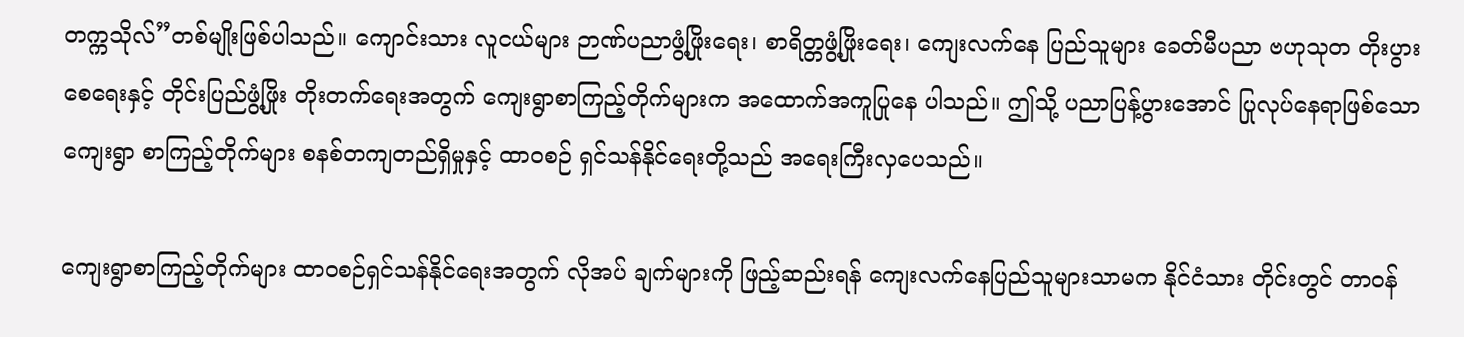တက္ကသိုလ်”တစ်မျိုးဖြစ်ပါသည်။ ကျောင်းသား လူငယ်များ ဉာဏ်ပညာဖွံ့ဖြိုးရေး၊ စာရိတ္တဖွံ့ဖြိုးရေး၊ ကျေးလက်နေ ပြည်သူများ ခေတ်မီပညာ ဗဟုသုတ တိုးပွားစေရေးနှင့် တိုင်းပြည်ဖွံ့ဖြိုး တိုးတက်ရေးအတွက် ကျေးရွာစာကြည့်တိုက်များက အထောက်အကူပြုနေ ပါသည်။ ဤသို့ ပညာပြန့်ပွားအောင် ပြုလုပ်နေရာဖြစ်သော ကျေးရွာ စာကြည့်တိုက်များ စနစ်တကျတည်ရှိမှုနှင့် ထာဝစဉ် ရှင်သန်နိုင်ရေးတို့သည် အရေးကြီးလှပေသည်။

ကျေးရွာစာကြည့်တိုက်များ ထာဝစဉ်ရှင်သန်နိုင်ရေးအတွက် လိုအပ် ချက်များကို ဖြည့်ဆည်းရန် ကျေးလက်နေပြည်သူများသာမက နိုင်ငံသား တိုင်းတွင် တာဝန်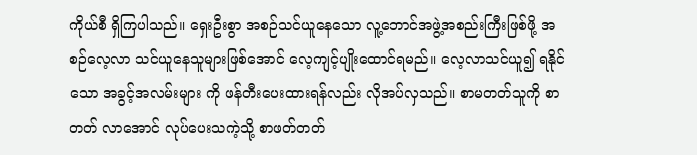ကိုယ်စီ ရှိကြပါသည်။ ရှေးဦးစွာ အစဉ်သင်ယူနေသော လူ့ဘောင်အဖွဲ့အစည်းကြီးဖြစ်ဖို့ အစဉ်လေ့လာ သင်ယူနေသူများဖြစ်အောင် လေ့ကျင့်ပျိုးထောင်ရမည်။ လေ့လာသင်ယူ၍ ရနိုင်သော အခွင့်အလမ်းများ ကို ဖန်တီးပေးထားရန်လည်း လိုအပ်လှသည်။ စာမတတ်သူကို စာတတ် လာအောင် လုပ်ပေးသကဲ့သို့ စာဖတ်တတ်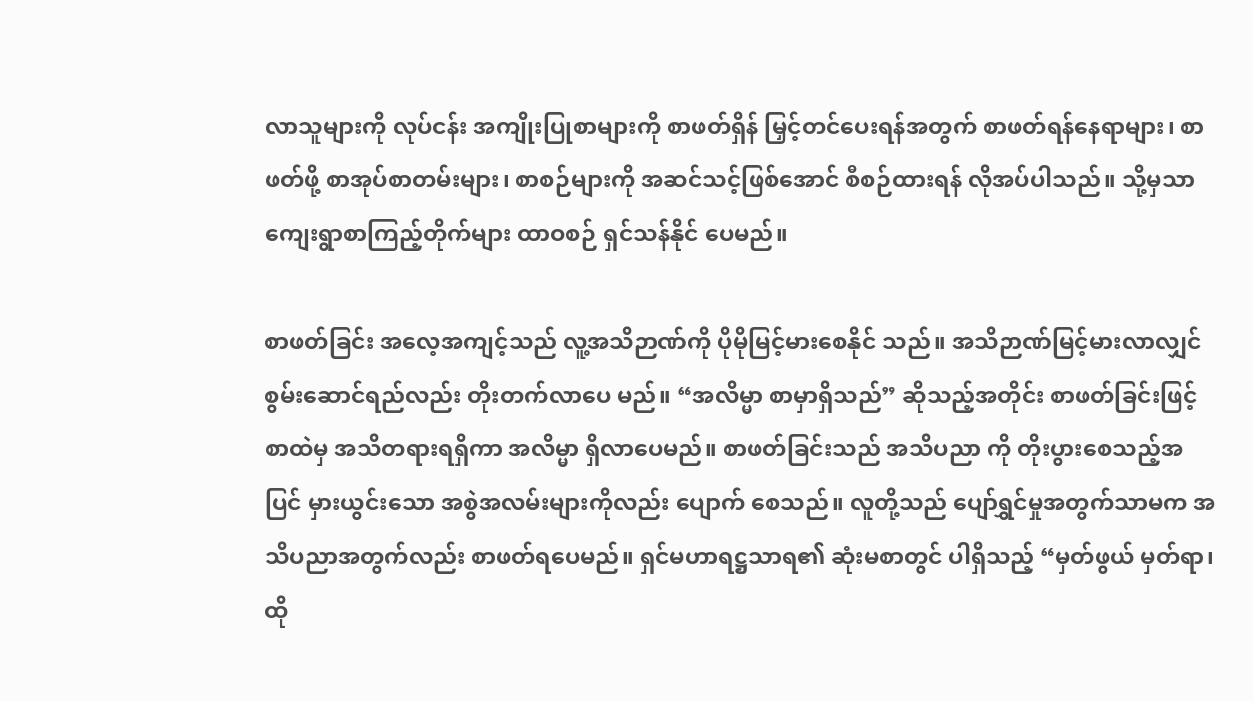လာသူများကို လုပ်ငန်း အကျိုးပြုစာများကို စာဖတ်ရှိန် မြှင့်တင်ပေးရန်အတွက် စာဖတ်ရန်နေရာများ၊ စာဖတ်ဖို့ စာအုပ်စာတမ်းများ၊ စာစဉ်များကို အဆင်သင့်ဖြစ်အောင် စီစဉ်ထားရန် လိုအပ်ပါသည်။ သို့မှသာ ကျေးရွာစာကြည့်တိုက်များ ထာဝစဉ် ရှင်သန်နိုင် ပေမည်။

စာဖတ်ခြင်း အလေ့အကျင့်သည် လူ့အသိဉာဏ်ကို ပိုမိုမြင့်မားစေနိုင် သည်။ အသိဉာဏ်မြင့်မားလာလျှင် စွမ်းဆောင်ရည်လည်း တိုးတက်လာပေ မည်။ “အလိမ္မာ စာမှာရှိသည်” ဆိုသည့်အတိုင်း စာဖတ်ခြင်းဖြင့် စာထဲမှ အသိတရားရရှိကာ အလိမ္မာ ရှိလာပေမည်။ စာဖတ်ခြင်းသည် အသိပညာ ကို တိုးပွားစေသည့်အပြင် မှားယွင်းသော အစွဲအလမ်းများကိုလည်း ပျောက် စေသည်။ လူတို့သည် ပျော်ရွှင်မှုအတွက်သာမက အသိပညာအတွက်လည်း စာဖတ်ရပေမည်။ ရှင်မဟာရဋ္ဌသာရ၏ ဆုံးမစာတွင် ပါရှိသည့် “မှတ်ဖွယ် မှတ်ရာ၊ ထို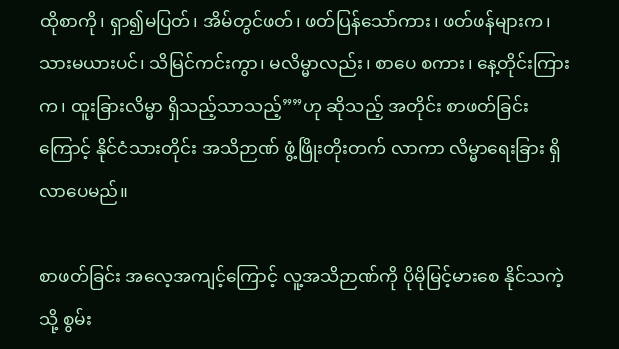ထိုစာကို၊ ရှာ၍မပြတ်၊ အိမ်တွင်ဖတ်၊ ဖတ်ပြန်သော်ကား၊ ဖတ်ဖန်များက၊ သားမယားပင်၊ သိမြင်ကင်းကွာ၊ မလိမ္မာလည်း၊ စာပေ စကား၊ နေ့တိုင်းကြားက၊ ထူးခြားလိမ္မာ ရှိသည့်သာသည့်””ဟု ဆိုသည့် အတိုင်း စာဖတ်ခြင်းကြောင့် နိုင်ငံသားတိုင်း အသိဉာဏ် ဖွံ့ဖြိုးတိုးတက် လာကာ လိမ္မာရေးခြား ရှိလာပေမည်။

စာဖတ်ခြင်း အလေ့အကျင့်ကြောင့် လူ့အသိဉာဏ်ကို ပိုမိုမြင့်မားစေ နိုင်သကဲ့သို့ စွမ်း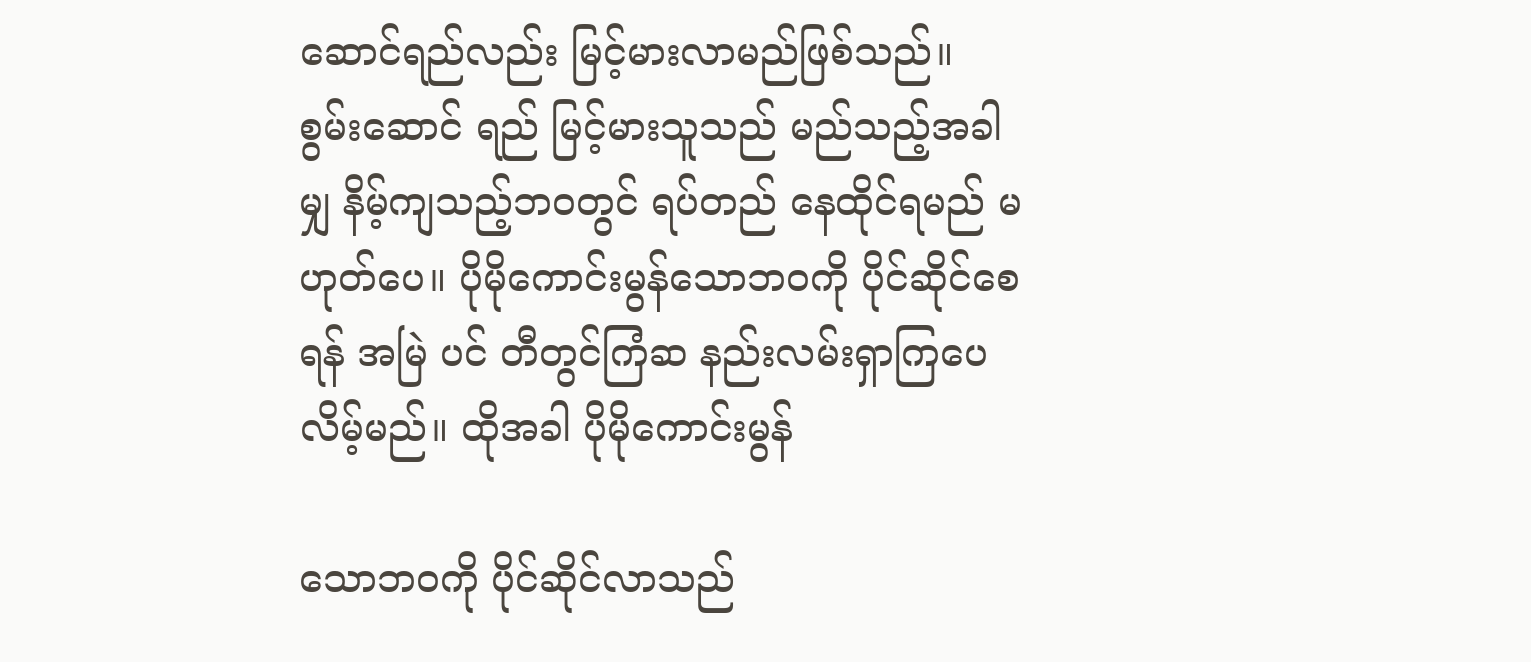ဆောင်ရည်လည်း မြင့်မားလာမည်ဖြစ်သည်။ စွမ်းဆောင် ရည် မြင့်မားသူသည် မည်သည့်အခါမျှ နိမ့်ကျသည့်ဘဝတွင် ရပ်တည် နေထိုင်ရမည် မဟုတ်ပေ။ ပိုမိုကောင်းမွန်သောဘဝကို ပိုင်ဆိုင်စေရန် အမြဲ ပင် တီတွင်ကြံဆ နည်းလမ်းရှာကြပေလိမ့်မည်။ ထိုအခါ ပိုမိုကောင်းမွန်

သောဘဝကို ပိုင်ဆိုင်လာသည်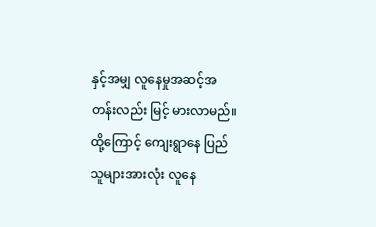နှင့်အမျှ လူနေမှုအဆင့်အတန်းလည်း မြင့် မားလာမည်။ ထို့ကြောင့် ကျေးရွာနေ ပြည်သူများအားလုံး လူနေ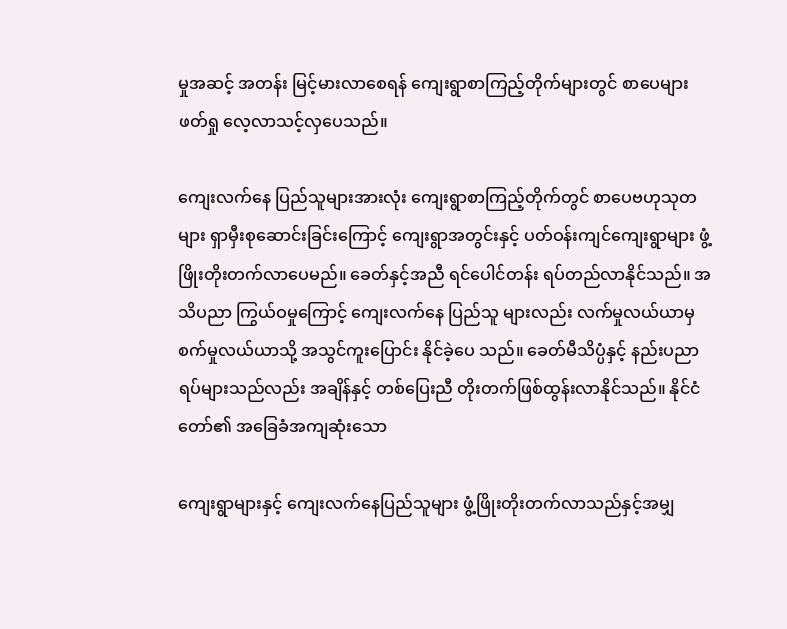မှုအဆင့် အတန်း မြင့်မားလာစေရန် ကျေးရွာစာကြည့်တိုက်များတွင် စာပေများ ဖတ်ရှု လေ့လာသင့်လှပေသည်။

ကျေးလက်နေ ပြည်သူများအားလုံး ကျေးရွာစာကြည့်တိုက်တွင် စာပေဗဟုသုတများ ရှာမှီးစုဆောင်းခြင်းကြောင့် ကျေးရွာအတွင်းနှင့် ပတ်ဝန်းကျင်ကျေးရွာများ ဖွံ့ဖြိုးတိုးတက်လာပေမည်။ ခေတ်နှင့်အညီ ရင်ပေါင်တန်း ရပ်တည်လာနိုင်သည်။ အသိပညာ ကြွယ်ဝမှုကြောင့် ကျေးလက်နေ ပြည်သူ များလည်း လက်မှုလယ်ယာမှ စက်မှုလယ်ယာသို့ အသွင်ကူးပြောင်း နိုင်ခဲ့ပေ သည်။ ခေတ်မီသိပ္ပံနှင့် နည်းပညာရပ်များသည်လည်း အချိန်နှင့် တစ်ပြေးညီ တိုးတက်ဖြစ်ထွန်းလာနိုင်သည်။ နိုင်ငံတော်၏ အခြေခံအကျဆုံးသော

ကျေးရွာများနှင့် ကျေးလက်နေပြည်သူများ ဖွံ့ဖြိုးတိုးတက်လာသည်နှင့်အမျှ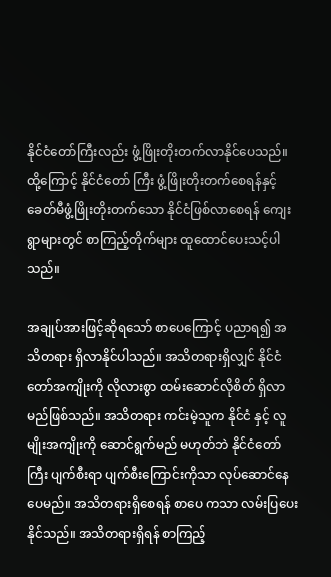နိုင်ငံတော်ကြီးလည်း ဖွံ့ဖြိုးတိုးတက်လာနိုင်ပေသည်။ ထို့ကြောင့် နိုင်ငံတော် ကြီး ဖွံ့ဖြိုးတိုးတက်စေရန်နှင့် ခေတ်မီဖွံ့ဖြိုးတိုးတက်သော နိုင်ငံဖြစ်လာစေရန် ကျေးရွာများတွင် စာကြည့်တိုက်များ ထူထောင်ပေးသင့်ပါသည်။

အချုပ်အားဖြင့်ဆိုရသော် စာပေကြောင့် ပညာရ၍ အသိတရား ရှိလာနိုင်ပါသည်။ အသိတရားရှိလျှင် နိုင်ငံတော်အကျိုးကို လိုလားစွာ ထမ်းဆောင်လိုစိတ် ရှိလာမည်ဖြစ်သည်။ အသိတရား ကင်းမဲ့သူက နိုင်ငံ နှင့် လူမျိုးအကျိုးကို ဆောင်ရွက်မည် မဟုတ်ဘဲ နိုင်ငံတော်ကြီး ပျက်စီးရာ ပျက်စီးကြောင်းကိုသာ လုပ်ဆောင်နေပေမည်။ အသိတရားရှိစေရန် စာပေ ကသာ လမ်းပြပေးနိုင်သည်။ အသိတရားရှိရန် စာကြည့်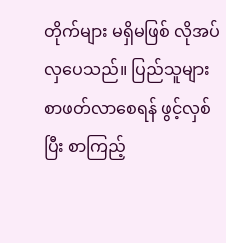တိုက်များ မရှိမဖြစ် လိုအပ်လှပေသည်။ ပြည်သူများ စာဖတ်လာစေရန် ဖွင့်လှစ်ပြီး စာကြည့်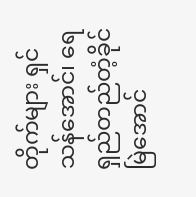တိုက်များ ရှင်သန်အောင်၊ ရေရှည်တည်တံ့ခိုင်မြဲအောင်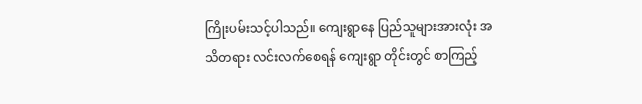ကြိုးပမ်းသင့်ပါသည်။ ကျေးရွာနေ ပြည်သူများအားလုံး အသိတရား လင်းလက်စေရန် ကျေးရွာ တိုင်းတွင် စာကြည့်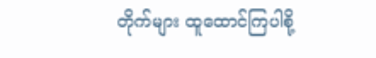တိုက်များ ထူထောင်ကြပါစို့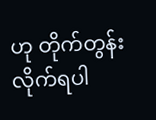ဟု တိုက်တွန်းလိုက်ရပါ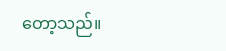တော့သည်။